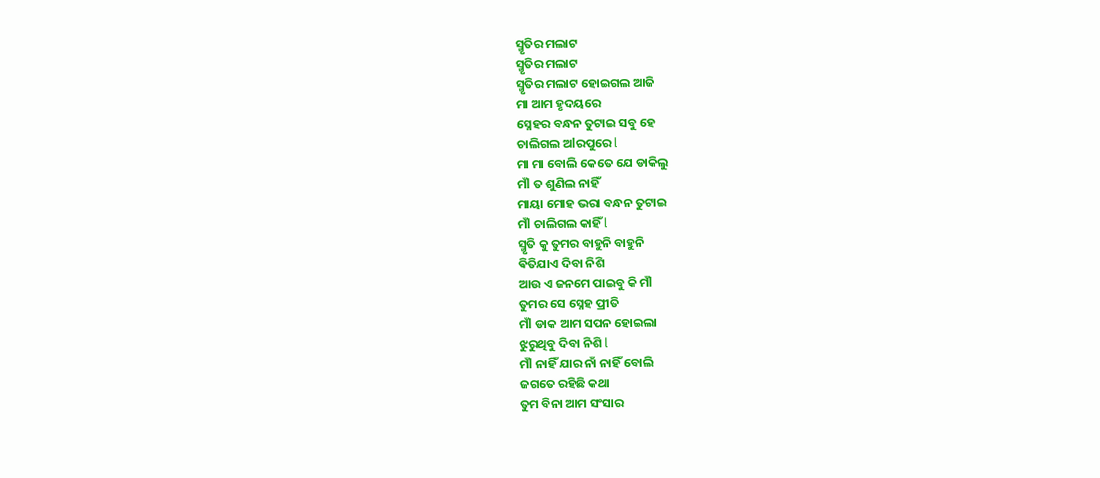ସ୍ମୃତିର ମଲାଟ
ସ୍ମୃତିର ମଲାଟ
ସ୍ମୃତିର ମଲାଟ ହୋଇଗଲ ଆଜି
ମା ଆମ ହୃଦୟରେ
ସ୍ନେହର ବନ୍ଧନ ତୁଟାଇ ସବୁ ହେ
ଚାଲିଗଲ ଅlରପୁରେ l
ମା ମା ବୋଲି କେତେ ଯେ ଡାକିଲୁ
ମଁl ତ ଶୁଣିଲ ନାହିଁ
ମାୟା ମୋହ ଭରା ବନ୍ଧନ ତୁଟାଇ
ମଁl ଚାଲିଗଲ କାହିଁ l
ସ୍ମୃତି କୁ ତୁମର ବାହୁନି ବାହୁନି
ଵିତିଯାଏ ଦିବା ନିଶି
ଆଉ ଏ ଜନମେ ପାଇବୁ କି ମଁl
ତୁମର ସେ ସ୍ନେହ ପ୍ରୀତି
ମଁl ଡାକ ଆମ ସପନ ହୋଇଲା
ଝୁରୁଥିବୁ ଦିବା ନିଶି l
ମଁl ନାହିଁ ଯାର ନାଁ ନାହିଁ ବୋଲି
ଜଗତେ ରହିଛି କଥା
ତୁମ ବିନା ଆମ ସଂସାର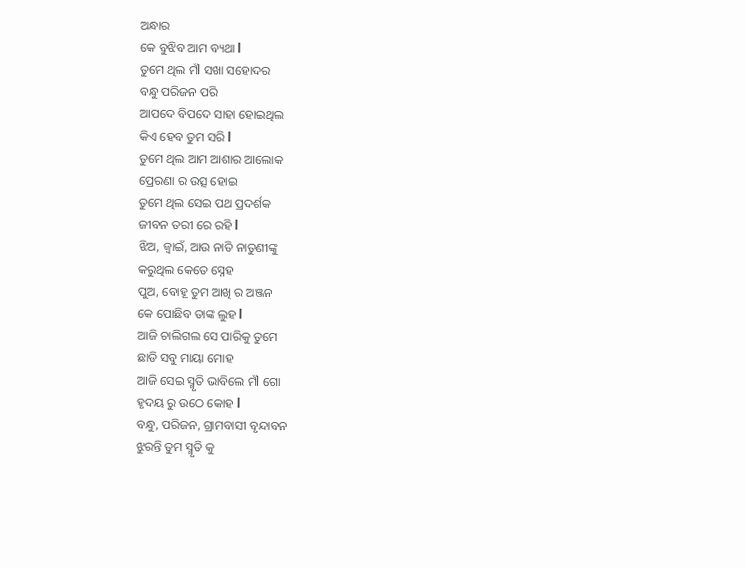ଅନ୍ଧାର
କେ ବୁଝିବ ଆମ ବ୍ୟଥା l
ତୁମେ ଥିଲ ମଁl ସଖା ସହୋଦର
ବନ୍ଧୁ ପରିଜନ ପରି
ଆପଦେ ବିପଦେ ସାହା ହୋଇଥିଲ
କିଏ ହେବ ତୁମ ସରି l
ତୁମେ ଥିଲ ଆମ ଆଶାର ଆଲୋକ
ପ୍ରେରଣା ର ଉତ୍ସ ହୋଇ
ତୁମେ ଥିଲ ସେଇ ପଥ ପ୍ରଦର୍ଶକ
ଜୀବନ ତରୀ ରେ ରହି l
ଝିଅ, ଜ୍ୱାଇଁ, ଆଉ ନାତି ନାତୁଣୀଙ୍କୁ
କରୁଥିଲ କେତେ ସ୍ନେହ
ପୁଅ, ବୋହୂ ତୁମ ଆଖି ର ଅଞ୍ଜନ
କେ ପୋଛିବ ତାଙ୍କ ଲୁହ l
ଆଜି ଚାଲିଗଲ ସେ ପାରିକୁ ତୁମେ
ଛାଡି ସବୁ ମାୟା ମୋହ
ଆଜି ସେଇ ସ୍ମୃତି ଭାବିଲେ ମଁl ଗୋ
ହୃଦୟ ରୁ ଉଠେ କୋହ l
ବନ୍ଧୁ, ପରିଜନ, ଗ୍ରାମବାସୀ ବୃନ୍ଦାବନ
ଝୁରନ୍ତି ତୁମ ସ୍ମୃତି କୁ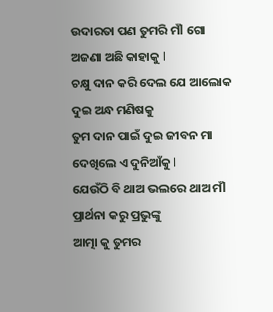ଉଦାରତା ପଣ ତୁମରି ମଁl ଗୋ
ଅଜଣା ଅଛି କାହାକୁ l
ଚକ୍ଷୁ ଦାନ କରି ଦେଲ ଯେ ଆଲୋକ
ଦୁଇ ଅନ୍ଧ ମଣିଷକୁ
ତୁମ ଦାନ ପାଇଁ ଦୁଇ ଜୀବନ ମା
ଦେଖିଲେ ଏ ଦୁନିଆଁକୁ l
ଯେଉଁଠି ବି ଥାଅ ଭଲରେ ଥାଅ ମଁl
ପ୍ରାର୍ଥନା କରୁ ପ୍ରଭୁଙ୍କୁ
ଆତ୍ମା କୁ ତୁମର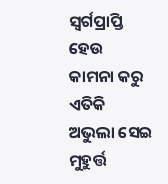ସ୍ୱର୍ଗପ୍ରାପ୍ତି ହେଉ
କାମନା କରୁ ଏତିକି
ଅଭୁଲା ସେଇ ମୁହୁର୍ତ୍ତ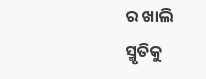ର ଖାଲି
ସ୍ମୃତିକୁ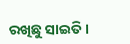ରଖିଛୁ ସାଇତି ।